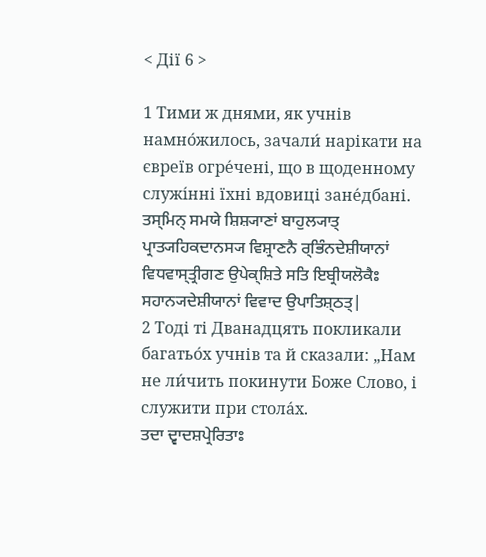< Дії 6 >

1 Тими ж днями, як учнів намно́жилось, зачали́ нарікати на євреїв огре́чені, що в щоденному служі́нні їхні вдовиці зане́дбані.
ਤਸ੍ਮਿਨ੍ ਸਮਯੇ ਸ਼ਿਸ਼੍ਯਾਣਾਂ ਬਾਹੁਲ੍ਯਾਤ੍ ਪ੍ਰਾਤ੍ਯਹਿਕਦਾਨਸ੍ਯ ਵਿਸ਼੍ਰਾਣਨੈ ਰ੍ਭਿੰਨਦੇਸ਼ੀਯਾਨਾਂ ਵਿਧਵਾਸ੍ਤ੍ਰੀਗਣ ਉਪੇਕ੍ਸ਼ਿਤੇ ਸਤਿ ਇਬ੍ਰੀਯਲੋਕੈਃ ਸਹਾਨ੍ਯਦੇਸ਼ੀਯਾਨਾਂ ਵਿਵਾਦ ਉਪਾਤਿਸ਼੍ਠਤ੍|
2 Тоді ті Дванадцять покликали багатьо́х учнів та й сказали: „Нам не ли́чить покинути Боже Слово, і служити при стола́х.
ਤਦਾ ਦ੍ਵਾਦਸ਼ਪ੍ਰੇਰਿਤਾਃ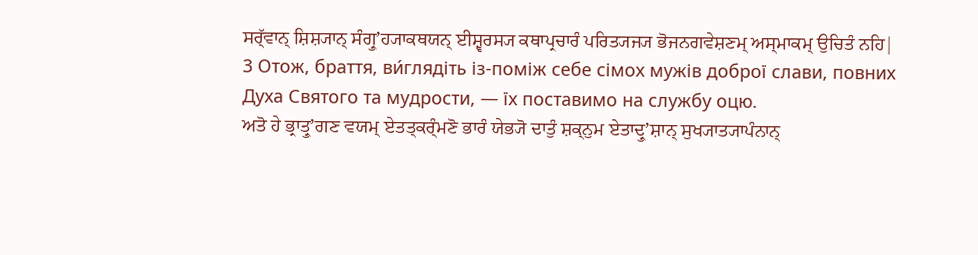ਸਰ੍ੱਵਾਨ੍ ਸ਼ਿਸ਼੍ਯਾਨ੍ ਸੰਗ੍ਰੁʼਹ੍ਯਾਕਥਯਨ੍ ਈਸ਼੍ਵਰਸ੍ਯ ਕਥਾਪ੍ਰਚਾਰੰ ਪਰਿਤ੍ਯਜ੍ਯ ਭੋਜਨਗਵੇਸ਼ਣਮ੍ ਅਸ੍ਮਾਕਮ੍ ਉਚਿਤੰ ਨਹਿ|
3 Отож, браття, ви́глядіть із-поміж себе сімох мужів доброї слави, повних Духа Святого та мудрости, — їх поставимо на службу оцю.
ਅਤੋ ਹੇ ਭ੍ਰਾਤ੍ਰੁʼਗਣ ਵਯਮ੍ ਏਤਤ੍ਕਰ੍ੰਮਣੋ ਭਾਰੰ ਯੇਭ੍ਯੋ ਦਾਤੁੰ ਸ਼ਕ੍ਨੁਮ ਏਤਾਦ੍ਰੁʼਸ਼ਾਨ੍ ਸੁਖ੍ਯਾਤ੍ਯਾਪੰਨਾਨ੍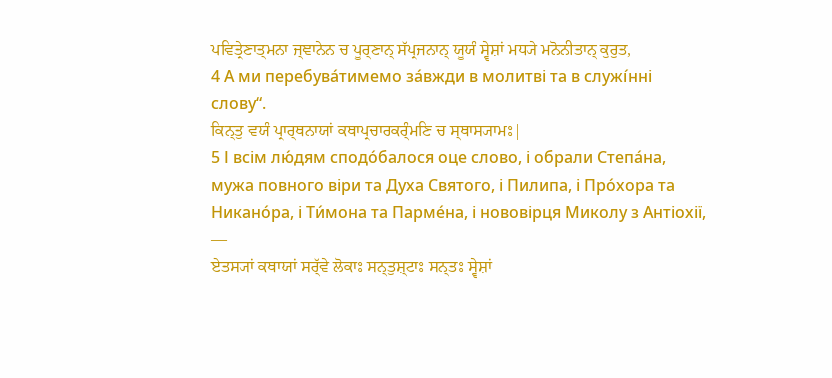ਪਵਿਤ੍ਰੇਣਾਤ੍ਮਨਾ ਜ੍ਞਾਨੇਨ ਚ ਪੂਰ੍ਣਾਨ੍ ਸੱਪ੍ਰਜਨਾਨ੍ ਯੂਯੰ ਸ੍ਵੇਸ਼ਾਂ ਮਧ੍ਯੇ ਮਨੋਨੀਤਾਨ੍ ਕੁਰੁਤ,
4 А ми перебува́тимемо за́вжди в молитві та в служі́нні слову“.
ਕਿਨ੍ਤੁ ਵਯੰ ਪ੍ਰਾਰ੍ਥਨਾਯਾਂ ਕਥਾਪ੍ਰਚਾਰਕਰ੍ੰਮਣਿ ਚ ਸ੍ਥਾਸ੍ਯਾਮਃ|
5 І всім лю́дям сподо́балося оце слово, і обрали Степа́на, мужа повного віри та Духа Святого, і Пилипа, і Про́хора та Никано́ра, і Ти́мона та Парме́на, і нововірця Миколу з Антіохії, —
ਏਤਸ੍ਯਾਂ ਕਥਾਯਾਂ ਸਰ੍ੱਵੇ ਲੋਕਾਃ ਸਨ੍ਤੁਸ਼੍ਟਾਃ ਸਨ੍ਤਃ ਸ੍ਵੇਸ਼ਾਂ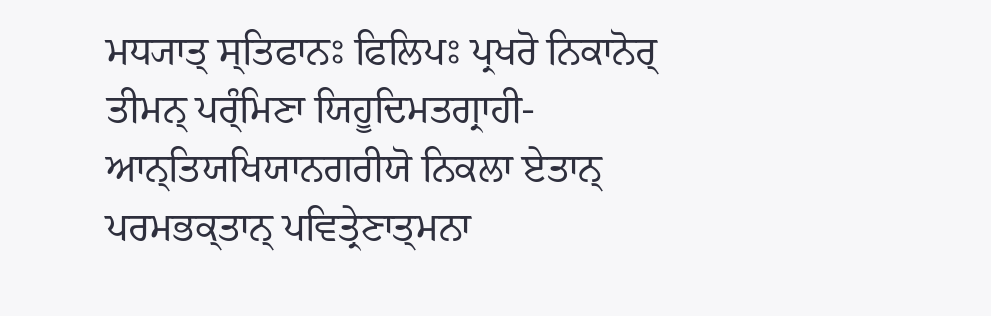ਮਧ੍ਯਾਤ੍ ਸ੍ਤਿਫਾਨਃ ਫਿਲਿਪਃ ਪ੍ਰਖਰੋ ਨਿਕਾਨੋਰ੍ ਤੀਮਨ੍ ਪਰ੍ੰਮਿਣਾ ਯਿਹੂਦਿਮਤਗ੍ਰਾਹੀ-ਆਨ੍ਤਿਯਖਿਯਾਨਗਰੀਯੋ ਨਿਕਲਾ ਏਤਾਨ੍ ਪਰਮਭਕ੍ਤਾਨ੍ ਪਵਿਤ੍ਰੇਣਾਤ੍ਮਨਾ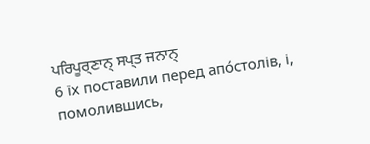ਪਰਿਪੂਰ੍ਣਾਨ੍ ਸਪ੍ਤ ਜਨਾਨ੍
6 їх поставили перед апо́столів, і, помолившись,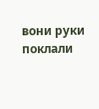вони руки поклали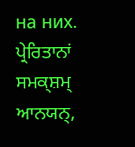на них.
ਪ੍ਰੇਰਿਤਾਨਾਂ ਸਮਕ੍ਸ਼ਮ੍ ਆਨਯਨ੍,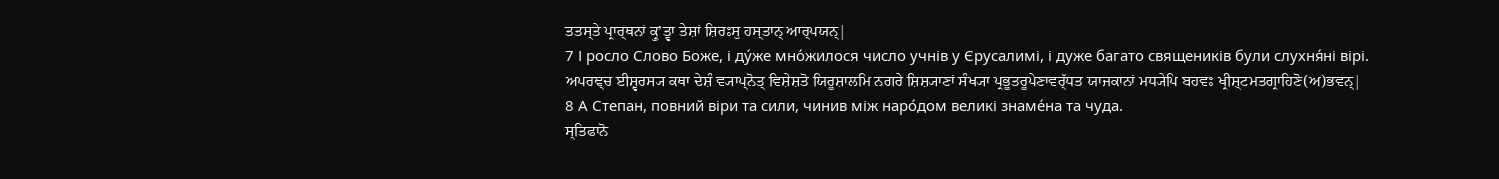ਤਤਸ੍ਤੇ ਪ੍ਰਾਰ੍ਥਨਾਂ ਕ੍ਰੁʼਤ੍ਵਾ ਤੇਸ਼ਾਂ ਸ਼ਿਰਃਸੁ ਹਸ੍ਤਾਨ੍ ਆਰ੍ਪਯਨ੍|
7 І росло Слово Боже, і ду́же мно́жилося число учнів у Єрусалимі, і дуже багато священиків були слухня́ні вірі.
ਅਪਰਞ੍ਚ ਈਸ਼੍ਵਰਸ੍ਯ ਕਥਾ ਦੇਸ਼ੰ ਵ੍ਯਾਪ੍ਨੋਤ੍ ਵਿਸ਼ੇਸ਼ਤੋ ਯਿਰੂਸ਼ਾਲਮਿ ਨਗਰੇ ਸ਼ਿਸ਼੍ਯਾਣਾਂ ਸੰਖ੍ਯਾ ਪ੍ਰਭੂਤਰੂਪੇਣਾਵਰ੍ੱਧਤ ਯਾਜਕਾਨਾਂ ਮਧ੍ਯੇਪਿ ਬਹਵਃ ਖ੍ਰੀਸ਼੍ਟਮਤਗ੍ਰਾਹਿਣੋ(ਅ)ਭਵਨ੍|
8 А Степан, повний віри та сили, чинив між наро́дом великі знаме́на та чуда.
ਸ੍ਤਿਫਾਨੋ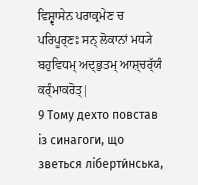ਵਿਸ਼੍ਵਾਸੇਨ ਪਰਾਕ੍ਰਮੇਣ ਚ ਪਰਿਪੂਰ੍ਣਃ ਸਨ੍ ਲੋਕਾਨਾਂ ਮਧ੍ਯੇ ਬਹੁਵਿਧਮ੍ ਅਦ੍ਭੁਤਮ੍ ਆਸ਼੍ਚਰ੍ੱਯੰ ਕਰ੍ੰਮਾਕਰੋਤ੍|
9 Тому дехто повстав із синагоги, що зветься ліберти́нська,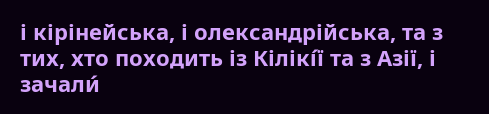і кірінейська, і олександрійська, та з тих, хто походить із Кілікі́ї та з Азії, і зачали́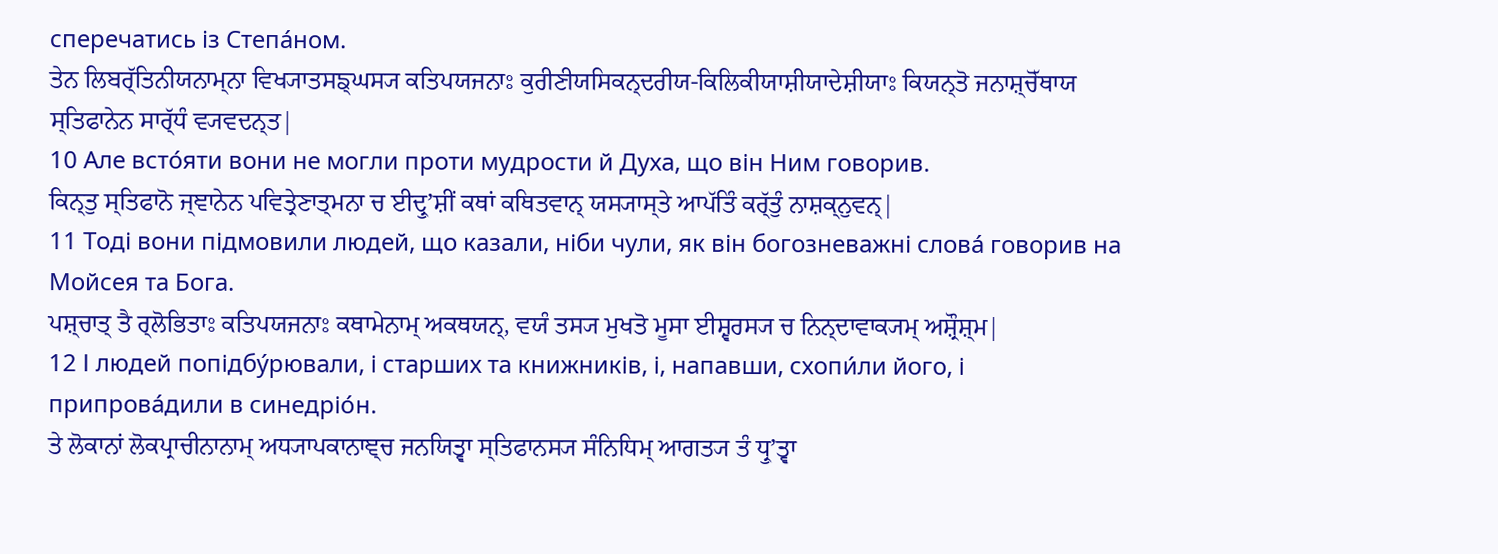сперечатись із Степа́ном.
ਤੇਨ ਲਿਬਰ੍ੱਤਿਨੀਯਨਾਮ੍ਨਾ ਵਿਖ੍ਯਾਤਸਙ੍ਘਸ੍ਯ ਕਤਿਪਯਜਨਾਃ ਕੁਰੀਣੀਯਸਿਕਨ੍ਦਰੀਯ-ਕਿਲਿਕੀਯਾਸ਼ੀਯਾਦੇਸ਼ੀਯਾਃ ਕਿਯਨ੍ਤੋ ਜਨਾਸ਼੍ਚੋੱਥਾਯ ਸ੍ਤਿਫਾਨੇਨ ਸਾਰ੍ੱਧੰ ਵ੍ਯਵਦਨ੍ਤ|
10 Але всто́яти вони не могли проти мудрости й Духа, що він Ним говорив.
ਕਿਨ੍ਤੁ ਸ੍ਤਿਫਾਨੋ ਜ੍ਞਾਨੇਨ ਪਵਿਤ੍ਰੇਣਾਤ੍ਮਨਾ ਚ ਈਦ੍ਰੁʼਸ਼ੀਂ ਕਥਾਂ ਕਥਿਤਵਾਨ੍ ਯਸ੍ਯਾਸ੍ਤੇ ਆਪੱਤਿੰ ਕਰ੍ੱਤੁੰ ਨਾਸ਼ਕ੍ਨੁਵਨ੍|
11 Тоді вони підмовили людей, що казали, ніби чули, як він богозневажні слова́ говорив на Мойсея та Бога.
ਪਸ਼੍ਚਾਤ੍ ਤੈ ਰ੍ਲੋਭਿਤਾਃ ਕਤਿਪਯਜਨਾਃ ਕਥਾਮੇਨਾਮ੍ ਅਕਥਯਨ੍, ਵਯੰ ਤਸ੍ਯ ਮੁਖਤੋ ਮੂਸਾ ਈਸ਼੍ਵਰਸ੍ਯ ਚ ਨਿਨ੍ਦਾਵਾਕ੍ਯਮ੍ ਅਸ਼੍ਰੌਸ਼੍ਮ|
12 І людей попідбу́рювали, і старших та книжників, і, напавши, схопи́ли його, і припрова́дили в синедріо́н.
ਤੇ ਲੋਕਾਨਾਂ ਲੋਕਪ੍ਰਾਚੀਨਾਨਾਮ੍ ਅਧ੍ਯਾਪਕਾਨਾਞ੍ਚ ਜਨਯਿਤ੍ਵਾ ਸ੍ਤਿਫਾਨਸ੍ਯ ਸੰਨਿਧਿਮ੍ ਆਗਤ੍ਯ ਤੰ ਧ੍ਰੁʼਤ੍ਵਾ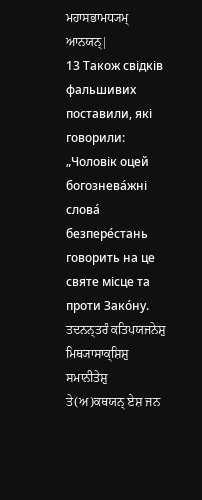ਮਹਾਸਭਾਮਧ੍ਯਮ੍ ਆਨਯਨ੍|
13 Також свідків фальшивих поставили, які говорили: „Чоловік оцей богознева́жні слова́ безпере́стань говорить на це святе місце та проти Зако́ну.
ਤਦਨਨ੍ਤਰੰ ਕਤਿਪਯਜਨੇਸ਼ੁ ਮਿਥ੍ਯਾਸਾਕ੍ਸ਼ਿਸ਼ੁ ਸਮਾਨੀਤੇਸ਼ੁ ਤੇ(ਅ)ਕਥਯਨ੍ ਏਸ਼ ਜਨ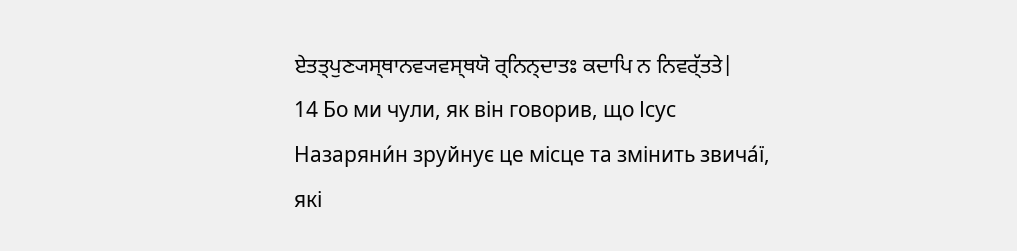ਏਤਤ੍ਪੁਣ੍ਯਸ੍ਥਾਨਵ੍ਯਵਸ੍ਥਯੋ ਰ੍ਨਿਨ੍ਦਾਤਃ ਕਦਾਪਿ ਨ ਨਿਵਰ੍ੱਤਤੇ|
14 Бо ми чули, як він говорив, що Ісус Назаряни́н зруйнує це місце та змінить звича́ї, які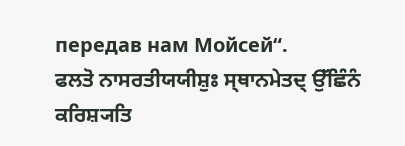передав нам Мойсей“.
ਫਲਤੋ ਨਾਸਰਤੀਯਯੀਸ਼ੁਃ ਸ੍ਥਾਨਮੇਤਦ੍ ਉੱਛਿੰਨੰ ਕਰਿਸ਼੍ਯਤਿ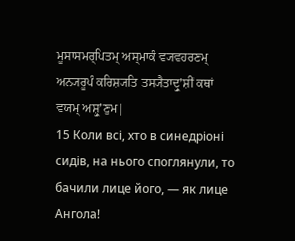ਮੂਸਾਸਮਰ੍ਪਿਤਮ੍ ਅਸ੍ਮਾਕੰ ਵ੍ਯਵਹਰਣਮ੍ ਅਨ੍ਯਰੂਪੰ ਕਰਿਸ਼੍ਯਤਿ ਤਸ੍ਯੈਤਾਦ੍ਰੁʼਸ਼ੀਂ ਕਥਾਂ ਵਯਮ੍ ਅਸ਼੍ਰੁʼਣੁਮ|
15 Коли всі, хто в синедріоні сидів, на нього споглянули, то бачили лице його, — як лице Ангола!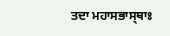ਤਦਾ ਮਹਾਸਭਾਸ੍ਥਾਃ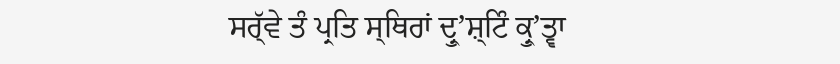ਸਰ੍ੱਵੇ ਤੰ ਪ੍ਰਤਿ ਸ੍ਥਿਰਾਂ ਦ੍ਰੁʼਸ਼੍ਟਿੰ ਕ੍ਰੁʼਤ੍ਵਾ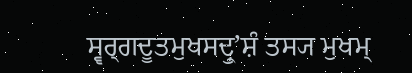ਸ੍ਵਰ੍ਗਦੂਤਮੁਖਸਦ੍ਰੁʼਸ਼ੰ ਤਸ੍ਯ ਮੁਖਮ੍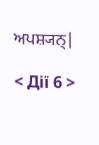ਅਪਸ਼੍ਯਨ੍|

< Дії 6 >